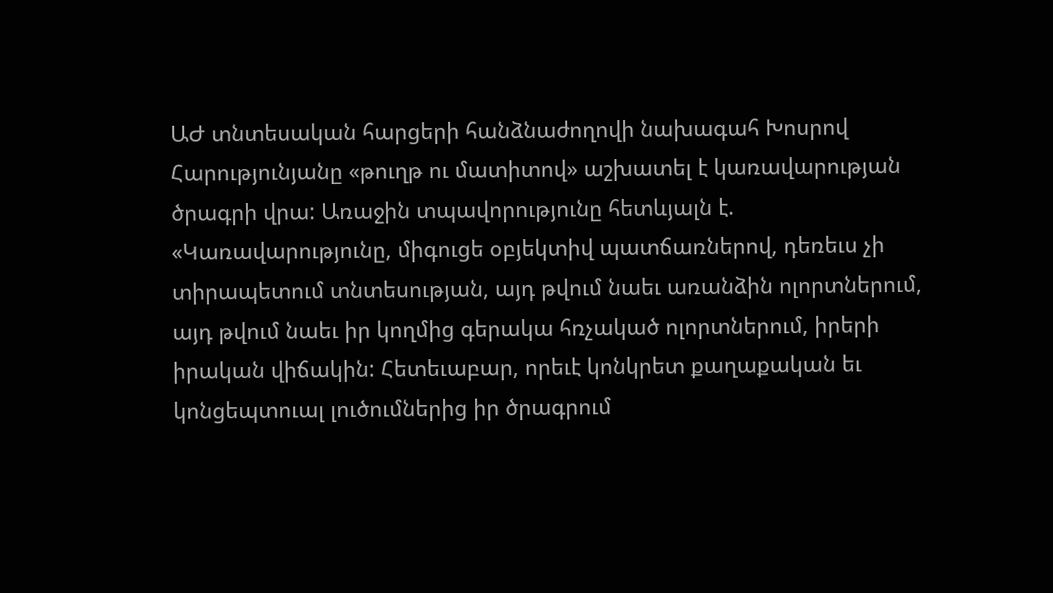ԱԺ տնտեսական հարցերի հանձնաժողովի նախագահ Խոսրով Հարությունյանը «թուղթ ու մատիտով» աշխատել է կառավարության ծրագրի վրա: Առաջին տպավորությունը հետևյալն է. «Կառավարությունը, միգուցե օբյեկտիվ պատճառներով, դեռեւս չի տիրապետում տնտեսության, այդ թվում նաեւ առանձին ոլորտներում, այդ թվում նաեւ իր կողմից գերակա հռչակած ոլորտներում, իրերի իրական վիճակին: Հետեւաբար, որեւէ կոնկրետ քաղաքական եւ կոնցեպտուալ լուծումներից իր ծրագրում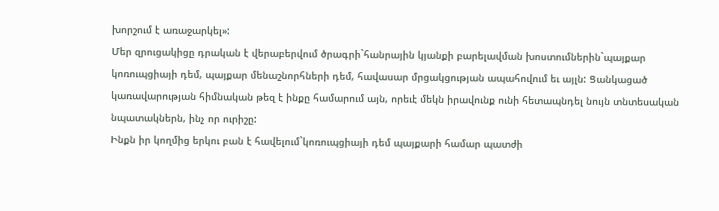խորշում է առաջարկել»:
Մեր զրուցակիցը դրական է վերաբերվում ծրագրի`հանրային կյանքի բարելավման խոստումներին`պայքար կոռուպցիայի դեմ, պայքար մենաշնորհների դեմ, հավասար մրցակցության ապահովում եւ այլն: Ցանկացած կառավարության հիմնական թեզ է ինքը համարում այն, որեւէ մեկն իրավունք ունի հետապնդել նույն տնտեսական նպատակներն, ինչ որ ուրիշը:
Ինքն իր կողմից երկու բան է հավելում`կոռուպցիայի դեմ պայքարի համար պատժի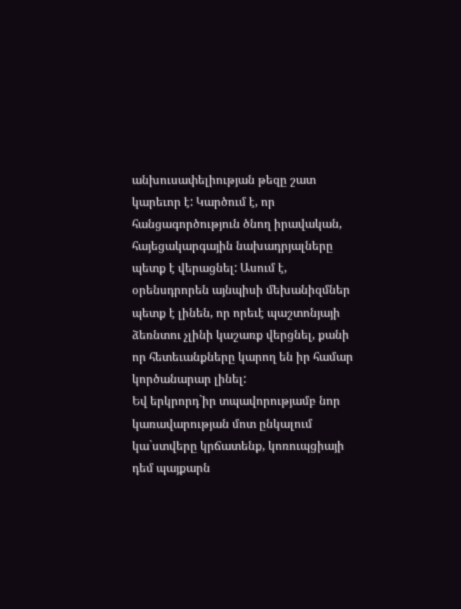անխուսափելիության թեզը շատ կարեւոր է: Կարծում է, որ հանցագործություն ծնող իրավական, հայեցակարգային նախադրյալները պետք է վերացնել: Ասում է, օրենսդրորեն այնպիսի մեխանիզմներ պետք է լինեն, որ որեւէ պաշտոնյայի ձեռնտու չլինի կաշառք վերցնել, քանի որ հետեւանքները կարող են իր համար կործանարար լինել:
Եվ երկրորդ`իր տպավորությամբ նոր կառավարության մոտ ընկալում կա`ստվերը կրճատենք, կոռուպցիայի դեմ պայքարն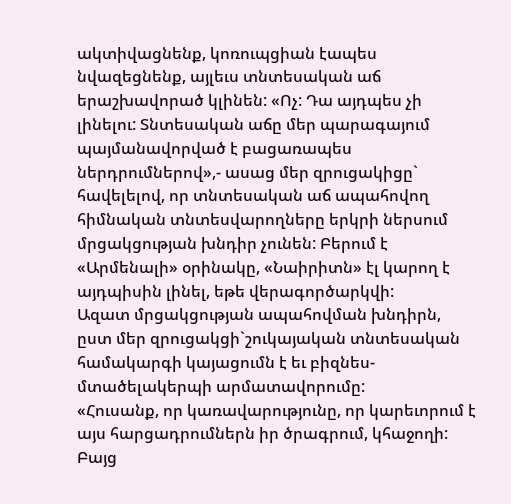ակտիվացնենք, կոռուպցիան էապես նվազեցնենք, այլեւս տնտեսական աճ երաշխավորած կլինեն: «Ոչ: Դա այդպես չի լինելու: Տնտեսական աճը մեր պարագայում պայմանավորված է բացառապես ներդրումներով»,- ասաց մեր զրուցակիցը` հավելելով, որ տնտեսական աճ ապահովող հիմնական տնտեսվարողները երկրի ներսում մրցակցության խնդիր չունեն: Բերում է «Արմենալի» օրինակը, «Նաիրիտն» էլ կարող է այդպիսին լինել, եթե վերագործարկվի:
Ազատ մրցակցության ապահովման խնդիրն, ըստ մեր զրուցակցի`շուկայական տնտեսական համակարգի կայացումն է եւ բիզնես-մտածելակերպի արմատավորումը:
«Հուսանք, որ կառավարությունը, որ կարեւորում է այս հարցադրումներն իր ծրագրում, կհաջողի: Բայց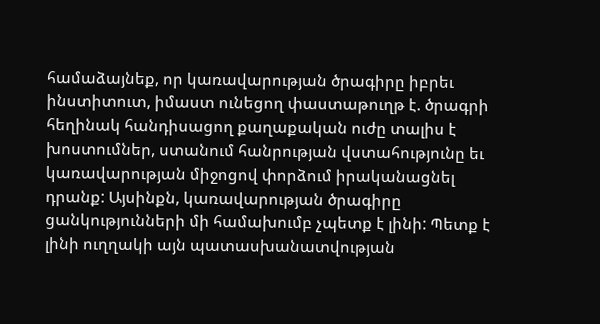համաձայնեք, որ կառավարության ծրագիրը իբրեւ ինստիտուտ, իմաստ ունեցող փաստաթուղթ է. ծրագրի հեղինակ հանդիսացող քաղաքական ուժը տալիս է խոստումներ, ստանում հանրության վստահությունը եւ կառավարության միջոցով փորձում իրականացնել դրանք: Այսինքն, կառավարության ծրագիրը ցանկությունների մի համախումբ չպետք է լինի: Պետք է լինի ուղղակի այն պատասխանատվության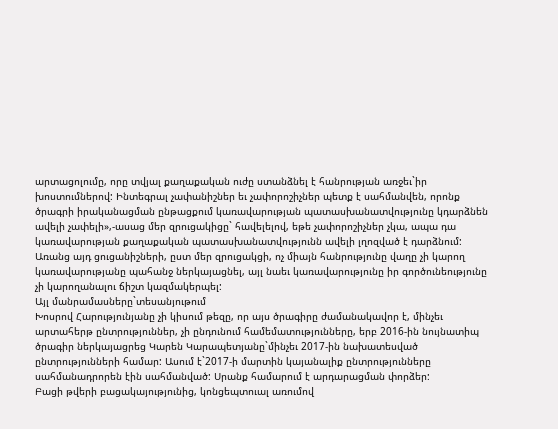արտացոլումը, որը տվյալ քաղաքական ուժը ստանձնել է հանրության առջեւ`իր խոստումներով: Ինտեգրալ չափանիշներ եւ չափորոշիչներ պետք է սահմանվեն, որոնք ծրագրի իրականացման ընթացքում կառավարության պատասխանատվությունը կդարձնեն ավելի չափելի»,-ասաց մեր զրուցակիցը` հավելելով, եթե չափորոշիչներ չկա, ապա դա կառավարության քաղաքական պատասխանատվությունն ավելի լղոզված է դարձնում: Առանց այդ ցուցանիշների, ըստ մեր զրուցակցի, ոչ միայն հանրությունը վաղը չի կարող կառավարությանը պահանջ ներկայացնել, այլ նաեւ կառավարությունը իր գործունեությունը չի կարողանալու ճիշտ կազմակերպել:
Այլ մանրամասները`տեսանյութում
Խոսրով Հարությունյանը չի կիսում թեզը, որ այս ծրագիրը ժամանակավոր է, մինչեւ արտահերթ ընտրություններ, չի ընդունում համեմատությունները, երբ 2016-ին նույնատիպ ծրագիր ներկայացրեց Կարեն Կարապետյանը`մինչեւ 2017-ին նախատեսված ընտրությունների համար: Ասում է`2017-ի մարտին կայանալիք ընտրությունները սահմանադրորեն էին սահմանված: Սրանք համարում է արդարացման փորձեր:
Բացի թվերի բացակայությունից, կոնցեպտուալ առումով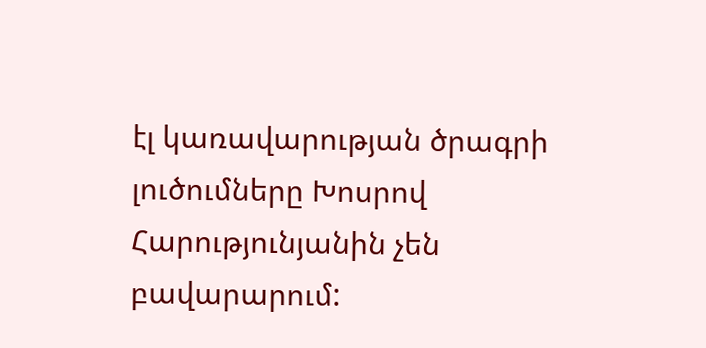էլ կառավարության ծրագրի լուծումները Խոսրով Հարությունյանին չեն բավարարում: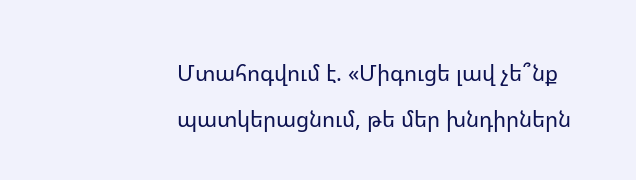Մտահոգվում է. «Միգուցե լավ չե՞նք պատկերացնում, թե մեր խնդիրներն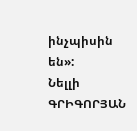ինչպիսին են»:
Նելլի ԳՐԻԳՈՐՅԱՆ